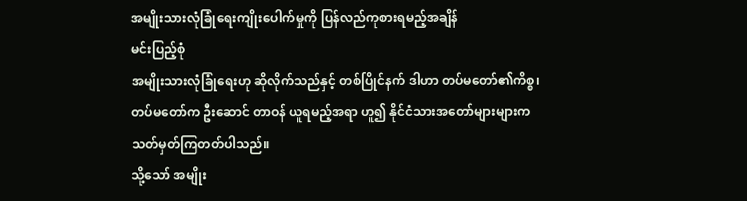အမျိုးသားလုံခြုံရေးကျိုးပေါက်မှုကို ပြန်လည်ကုစားရမည့်အချိန်
မင်းပြည့်စုံ
အမျိုးသားလုံခြုံရေးဟု ဆိုလိုက်သည်နှင့် တစ်ပြိုင်နက် ဒါဟာ တပ်မတော်၏ကိစ္စ၊ တပ်မတော်က ဦးဆောင် တာဝန် ယူရမည့်အရာ ဟူ၍ နိုင်ငံသားအတော်များများက သတ်မှတ်ကြတတ်ပါသည်။
သို့သော် အမျိုး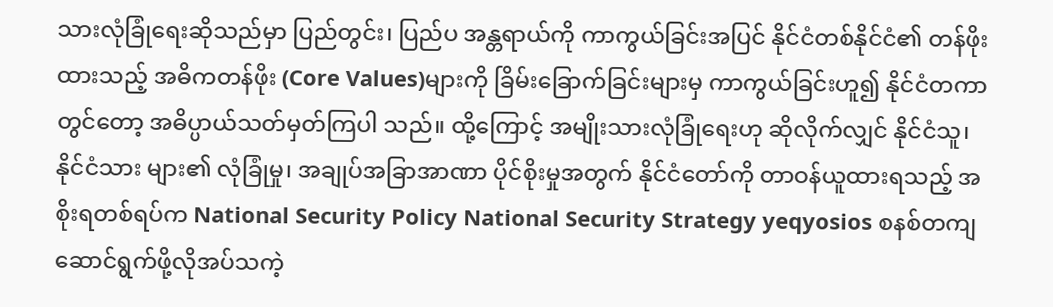သားလုံခြုံရေးဆိုသည်မှာ ပြည်တွင်း၊ ပြည်ပ အန္တရာယ်ကို ကာကွယ်ခြင်းအပြင် နိုင်ငံတစ်နိုင်ငံ၏ တန်ဖိုး ထားသည့် အဓိကတန်ဖိုး (Core Values)များကို ခြိမ်းခြောက်ခြင်းများမှ ကာကွယ်ခြင်းဟူ၍ နိုင်ငံတကာ တွင်တော့ အဓိပ္ပာယ်သတ်မှတ်ကြပါ သည်။ ထို့ကြောင့် အမျိုးသားလုံခြုံရေးဟု ဆိုလိုက်လျှင် နိုင်ငံသူ၊ နိုင်ငံသား များ၏ လုံခြုံမှု၊ အချုပ်အခြာအာဏာ ပိုင်စိုးမှုအတွက် နိုင်ငံတော်ကို တာဝန်ယူထားရသည့် အစိုးရတစ်ရပ်က National Security Policy National Security Strategy yeqyosios စနစ်တကျ ဆောင်ရွက်ဖို့လိုအပ်သကဲ့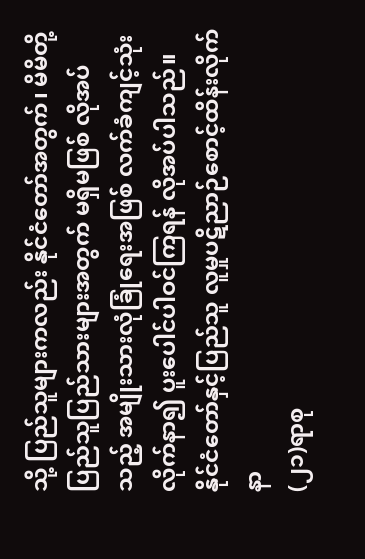သို့ ပြည်သူများကလည်း နိုင်ငံတော်အတွက်၊ မိမိတို့ပြည်သူပြည်သားများအတွက် မရှိမဖြစ် လိုအပ်သည့် အမျိုးသားလုံခြုံရေးအဖြစ် လက်ခံကျင့်သုံးလိုက်နာ၍ ပူးပေါင်ပါဝင်ကြရန် လိုအပ်ပါသည်။
နိုင်ငံတော်နှင့်ပြည်သူ လူမှုပဋိညာဉ်စောင့်ထိန်းလိုက်နာ
(၂၁)ရာစု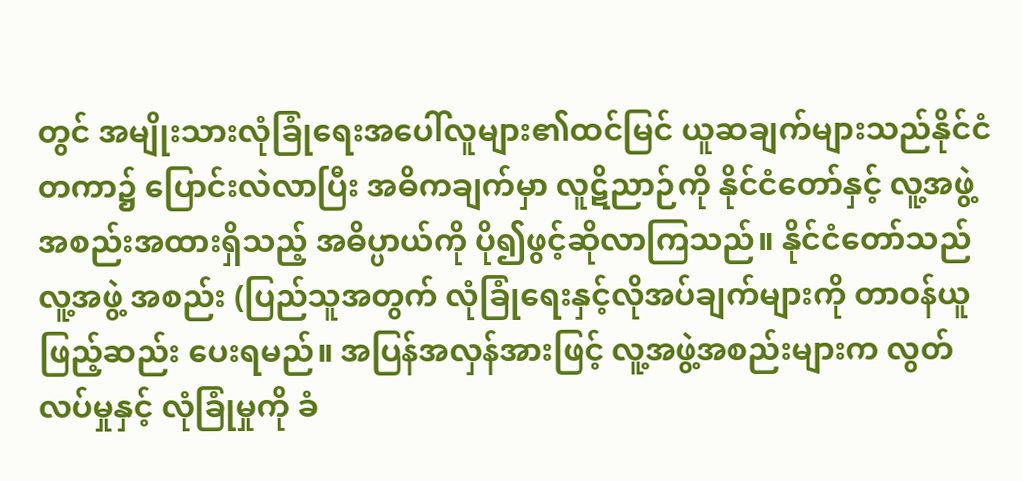တွင် အမျိုးသားလုံခြုံရေးအပေါ်လူများ၏ထင်မြင် ယူဆချက်များသည်နိုင်ငံတကာ၌ ပြောင်းလဲလာပြီး အဓိကချက်မှာ လူဋိညာဉ်ကို နိုင်ငံတော်နှင့် လူ့အဖွဲ့အစည်းအထားရှိသည့် အဓိပ္ပာယ်ကို ပို၍ဖွင့်ဆိုလာကြသည်။ နိုင်ငံတော်သည် လူ့အဖွဲ့ အစည်း (ပြည်သူအတွက် လုံခြုံရေးနှင့်လိုအပ်ချက်များကို တာဝန်ယူ ဖြည့်ဆည်း ပေးရမည်။ အပြန်အလှန်အားဖြင့် လူ့အဖွဲ့အစည်းများက လွတ်လပ်မှုနှင့် လုံခြုံမှုကို ခံ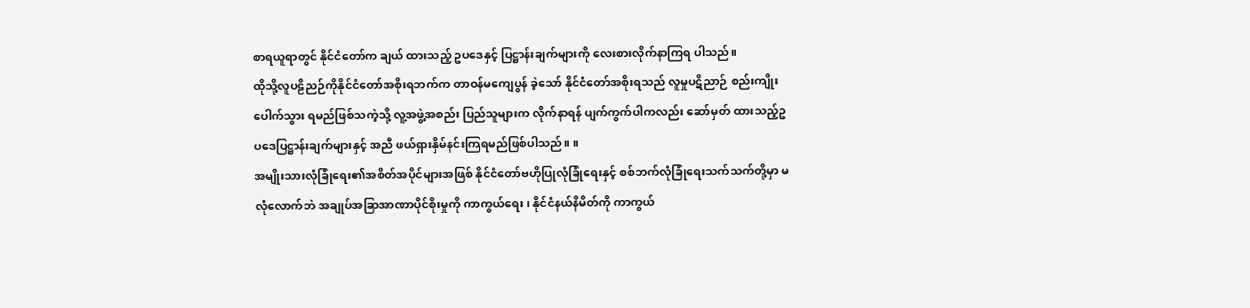စာရယူရာတွင် နိုင်ငံတော်က ချယ် ထားသည့် ဥပဒေနှင့် ပြဋ္ဌာန်းချက်များကို လေးစားလိုက်နာကြရ ပါသည်။
ထိုသို့လူပဠိညဉ်ကိုနိုင်ငံတော်အစိုးရဘက်က တာဝန်မကျေပွန် ခဲ့သော် နိုင်ငံတော်အစိုးရသည် လူမှုပဋိညာဉ် စည်းကျိုး ပေါက်သွား ရမည်ဖြစ်သကဲ့သို့ လူ့အဖွဲ့အစည်း ပြည်သူများက လိုက်နာရန် ပျက်ကွက်ပါကလည်း ဆော်မှတ် ထားသည့်ဥပဒေပြဋ္ဌာန်းချက်များနှင့် အညီ ဖယ်ရှားနှိမ်နင်းကြရမည်ဖြစ်ပါသည်။ ။
အမျိုးသားလုံခြုံရေး၏အစိတ်အပိုင်များအဖြစ် နိုင်ငံတော်ဗဟိုပြုလုံခြုံရေးနှင့် စစ်ဘက်လုံခြုံရေးသက်သက်တို့မှာ မလုံလောက်ဘဲ အချုပ်အခြာအာဏာပိုင်စိုးမှုကို ကာကွယ်ရေး၊ နိုင်ငံနယ်နိမိတ်ကို ကာကွယ်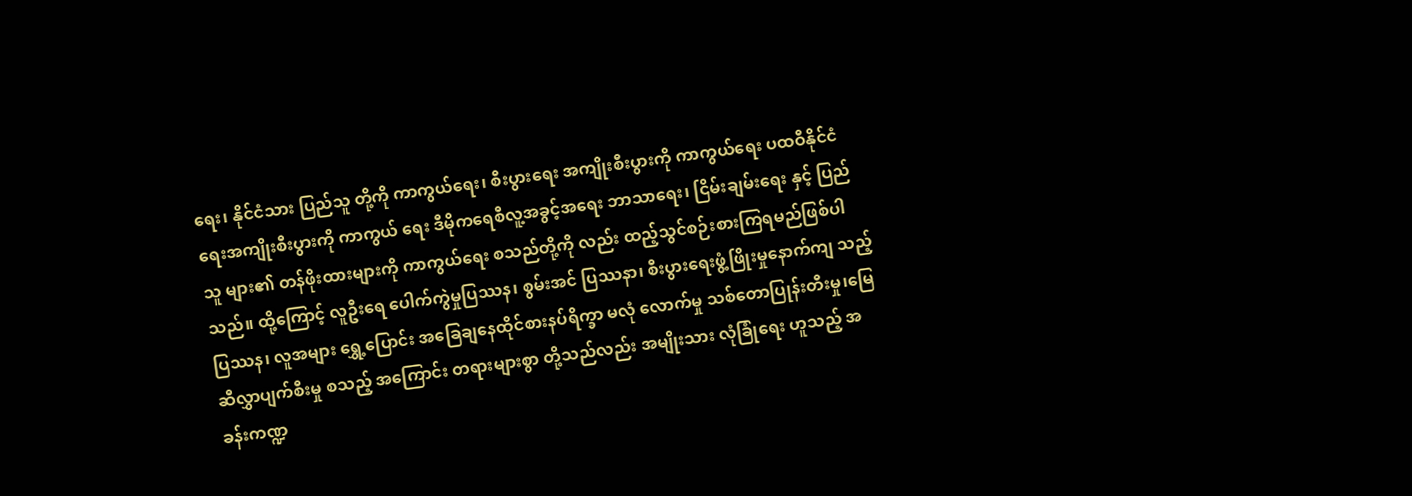ရေး၊ နိုင်ငံသား ပြည်သူ တို့ကို ကာကွယ်ရေး၊ စီးပွားရေး အကျိုးစီးပွားကို ကာကွယ်ရေး ပထဝီနိုင်ငံရေးအကျိုးစီးပွားကို ကာကွယ် ရေး ဒီမိုကရေစီလူ့အခွင့်အရေး ဘာသာရေး၊ ငြိမ်းချမ်းရေး နှင့် ပြည်သူ များ၏ တန်ဖိုးထားများကို ကာကွယ်ရေး စသည်တို့ကို လည်း ထည့်သွင်စဉ်းစားကြရမည်ဖြစ်ပါသည်။ ထို့ကြောင့် လူဦးရေ ပေါက်ကွဲမှုပြဿန၊ စွမ်းအင် ပြဿနာ၊ စီးပွားရေးဖွံ့ဖြိုးမှုနောက်ကျ သည့်ပြဿန၊ လူအများ ရွှေ့ပြောင်း အခြေချနေထိုင်စားနပ်ရိက္ခာ မလုံ လောက်မှု သစ်တောပြုန်းတီးမှု၊မြေဆီလွှာပျက်စီးမှု စသည့် အကြောင်း တရားများစွာ တို့သည်လည်း အမျိုးသား လုံခြုံရေး ဟူသည့် အခန်းကဏ္ဍ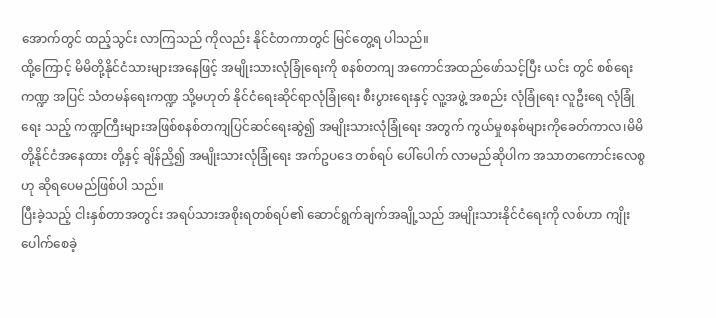အောက်တွင် ထည့်သွင်း လာကြသည် ကိုလည်း နိုင်ငံတကာတွင် မြင်တွေ့ရ ပါသည်။
ထို့ကြောင့် မိမိတို့နိုင်ငံသားများအနေဖြင့် အမျိုးသားလုံခြုံရေးကို စနစ်တကျ အကောင်အထည်ဖော်သင့်ပြီး ယင်း တွင် စစ်ရေးကဏ္ဍ အပြင် သံတမန်ရေးကဏ္ဍ သို့မဟုတ် နိုင်ငံရေးဆိုင်ရာလုံခြုံရေး စီးပွားရေးနှင့် လူ့အဖွဲ့ အစည်း လုံခြုံရေး လူဦးရေ လုံခြုံရေး သည့် ကဏ္ဍကြီးများအဖြစ်စနစ်တကျပြင်ဆင်ရေးဆွဲ၍ အမျိုးသားလုံခြုံရေး အတွက် ကွယ်မှုစနစ်များကိုခေတ်ကာလ၊မိမိတို့နိုင်ငံအနေထား တို့နှင့် ချိန်ညှိ၍ အမျိုးသားလုံခြုံရေး အက်ဥပဒေ တစ်ရပ် ပေါ်ပေါက် လာမည်ဆိုပါက အသာတကောင်းလေစွဟု ဆိုရပေမည်ဖြစ်ပါ သည်။
ပြီးခဲ့သည့် ငါးနှစ်တာအတွင်း အရပ်သားအစိုးရတစ်ရပ်၏ ဆောင်ရွက်ချက်အချို့သည် အမျိုးသားနိုင်ငံရေးကို လစ်ဟာ ကျိုးပေါက်စေခဲ့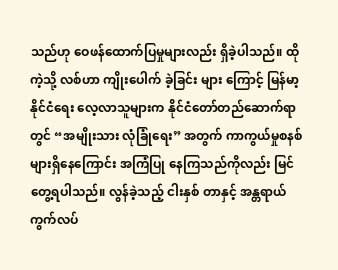သည်ဟု ဝေဖန်ထောက်ပြမှုများလည်း ရှိခဲ့ပါသည်။ ထိုကဲ့သို့ လစ်ဟာ ကျိုးပေါက် ခဲ့ခြင်း များ ကြောင့် မြန်မာ့နိုင်ငံရေး လေ့လာသူများက နိုင်ငံတော်တည်ဆောက်ရာတွင် “အမျိုးသား လုံခြုံရေး” အတွက် ကာကွယ်မှုစနစ်များရှိနေကြောင်း အကြံပြု နေကြသည်ကိုလည်း မြင်တွေ့ရပါသည်။ လွန်ခဲ့သည့် ငါးနှစ် တာနှင့် အန္တရာယ်ကွက်လပ်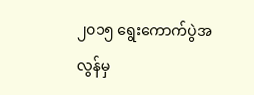၂၀၁၅ ရွေးကောက်ပွဲအလွန်မှ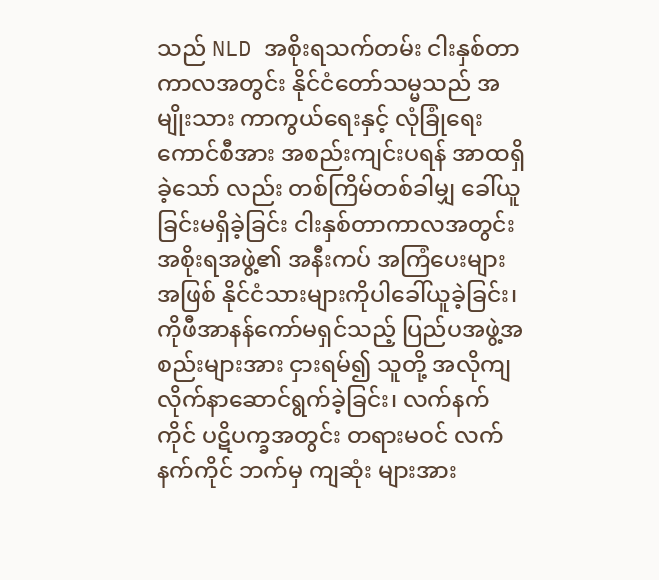သည် NLD အစိုးရသက်တမ်း ငါးနှစ်တာ ကာလအတွင်း နိုင်ငံတော်သမ္မသည် အမျိုးသား ကာကွယ်ရေးနှင့် လုံခြုံရေးကောင်စီအား အစည်းကျင်းပရန် အာထရှိခဲ့သော် လည်း တစ်ကြိမ်တစ်ခါမျှ ခေါ်ယူခြင်းမရှိခဲ့ခြင်း ငါးနှစ်တာကာလအတွင်း အစိုးရအဖွဲ့၏ အနီးကပ် အကြံပေးများ အဖြစ် နိုင်ငံသားများကိုပါခေါ်ယူခဲ့ခြင်း၊ ကိုဖီအာနန်ကော်မရှင်သည့် ပြည်ပအဖွဲ့အစည်းများအား ငှားရမ်၍ သူတို့ အလိုကျ လိုက်နာဆောင်ရွက်ခဲ့ခြင်း၊ လက်နက်ကိုင် ပဋိပက္ခအတွင်း တရားမဝင် လက်နက်ကိုင် ဘက်မှ ကျဆုံး များအား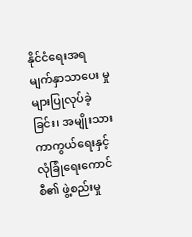နိုင်ငံရေးအရ မျက်နှာသာပေး မှုများပြုလုပ်ခဲ့ခြင်း၊ အမျိုးသား ကာကွယ်ရေးနှင့် လုံခြုံရေးကောင်စီ၏ ဖွဲ့စည်းမှု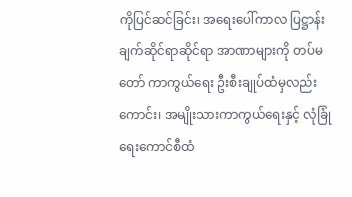ကိုပြင်ဆင်ခြင်း၊ အရေးပေါ်ကာလ ပြဋ္ဌာန်းချက်ဆိုင်ရာဆိုင်ရာ အာဏာများကို တပ်မတော် ကာကွယ်ရေး ဦးစီးချုပ်ထံမှလည်းကောင်း၊ အမျိုးသားကာကွယ်ရေးနှင့် လုံခြုံရေးကောင်စီထံ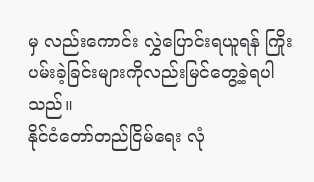မှ လည်းကောင်း လွှဲပြောင်းရယူရန် ကြိုးပမ်းခဲ့ခြင်းများကိုလည်းမြင်တွေ့ခဲ့ရပါသည်။
နိုင်ငံတော်တည်ငြိမ်ရေး လုံ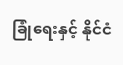ခြုံရေးနှင့် နိုင်ငံ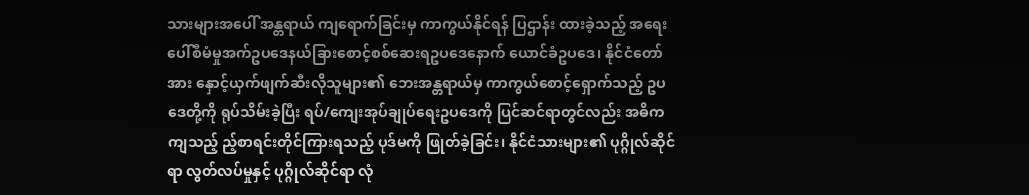သားများအပေါ် အန္တရာယ် ကျရောက်ခြင်းမှ ကာကွယ်နိုင်ရန် ပြဌာန်း ထားခဲ့သည့် အရေးပေါ်စီမံမှုအက်ဥပဒေနယ်ခြားစောင့်စစ်ဆေးရဥပဒေနောက် ယောင်ခံဥပဒေ၊ နိုင်ငံတော်အား နှောင့်ယှက်ဖျက်ဆီးလိုသူများ၏ ဘေးအန္တရာယ်မှ ကာကွယ်စောင့်ရှောက်သည့် ဥပဒေတို့ကို ရုပ်သိမ်းခဲ့ပြီး ရပ်/ကျေးအုပ်ချုပ်ရေးဥပဒေကို ပြင်ဆင်ရာတွင်လည်း အဓိကကျသည့် ည့်စာရင်းတိုင်ကြားရသည့် ပုဒ်မကို ဖြုတ်ခဲ့ခြင်း၊ နိုင်ငံသားများ၏ ပုဂ္ဂိုလ်ဆိုင်ရာ လွတ်လပ်မှုနှင့် ပုဂ္ဂိုလ်ဆိုင်ရာ လုံ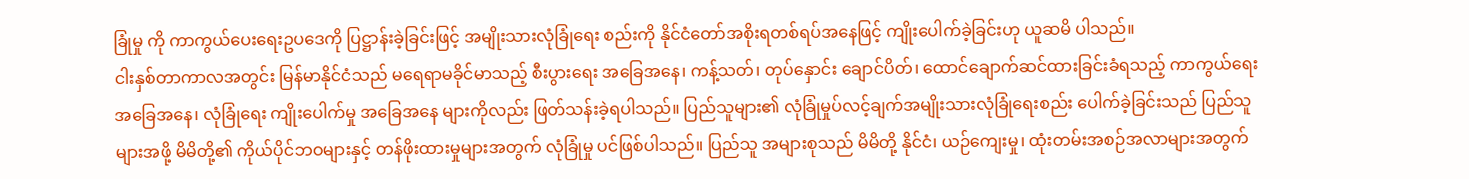ခြုံမှု ကို ကာကွယ်ပေးရေးဥပဒေကို ပြဋ္ဌာန်းခဲ့ခြင်းဖြင့် အမျိုးသားလုံခြုံရေး စည်းကို နိုင်ငံတော်အစိုးရတစ်ရပ်အနေဖြင့် ကျိုးပေါက်ခဲ့ခြင်းဟု ယူဆမိ ပါသည်။
ငါးနှစ်တာကာလအတွင်း မြန်မာနိုင်ငံသည် မရေရာမခိုင်မာသည့် စီးပွားရေး အခြေအနေ၊ ကန့်သတ်၊ တုပ်နှောင်း ချောင်ပိတ်၊ ထောင်ချောက်ဆင်ထားခြင်းခံရသည့် ကာကွယ်ရေး အခြေအနေ၊ လုံခြုံရေး ကျိုးပေါက်မှု အခြေအနေ များကိုလည်း ဖြတ်သန်းခဲ့ရပါသည်။ ပြည်သူများ၏ လုံခြုံမှုပ်လင့်ချက်အမျိုးသားလုံခြုံရေးစည်း ပေါက်ခဲ့ခြင်းသည် ပြည်သူများအဖို့ မိမိတို့၏ ကိုယ်ပိုင်ဘဝများနှင့် တန်ဖိုးထားမှုများအတွက် လုံခြုံမှု ပင်ဖြစ်ပါသည်။ ပြည်သူ အများစုသည် မိမိတို့ နိုင်ငံ၊ ယဉ်ကျေးမှု၊ ထုံးတမ်းအစဉ်အလာများအတွက်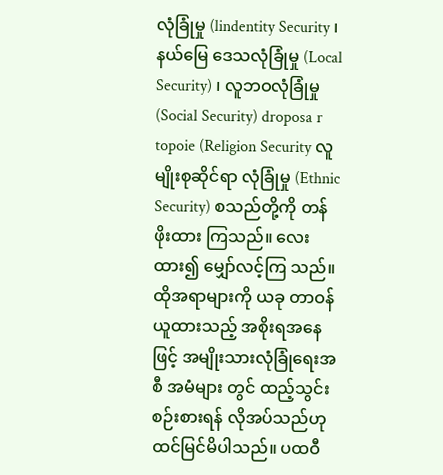လုံခြုံမှု (lindentity Security ၊ နယ်မြေ ဒေသလုံခြုံမှု (Local Security) ၊ လူဘဝလုံခြုံမှု (Social Security) droposa r topoie (Religion Security လူမျိုးစုဆိုင်ရာ လုံခြုံမှု (Ethnic Security) စသည်တို့ကို တန်ဖိုးထား ကြသည်။ လေးထား၍ မျှော်လင့်ကြ သည်။ ထိုအရာများကို ယခု တာဝန်ယူထားသည့် အစိုးရအနေဖြင့် အမျိုးသားလုံခြုံရေးအစီ အမံများ တွင် ထည့်သွင်းစဉ်းစားရန် လိုအပ်သည်ဟု ထင်မြင်မိပါသည်။ ပထဝီ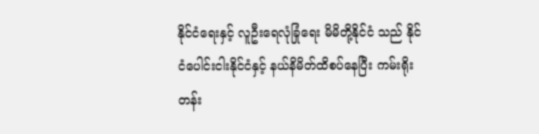နိုင်ငံရေးနှင့် လူဦးရေလုံခြုံရေး မိမိတို့နိုင်ငံ သည် နိုင်ငံပေါင်းငါးနိုင်ငံနှင့် နယ်နိမိတ်ထိစပ်နေပြီး ကမ်းရိုးတန်း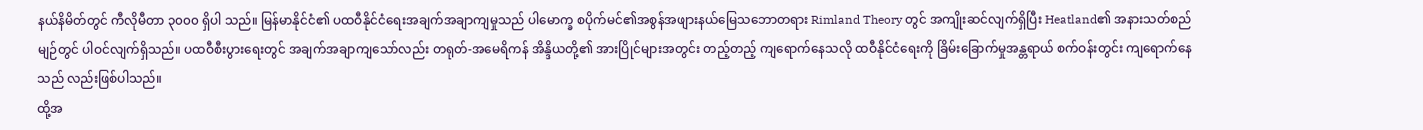နယ်နိမိတ်တွင် ကီလိုမီတာ ၃၀၀၀ ရှိပါ သည်။ မြန်မာနိုင်ငံ၏ ပထဝီနိုင်ငံရေးအချက်အချာကျမှုသည် ပါမောက္ခ စပိုက်မင်၏အစွန်အဖျားနယ်မြေသဘောတရား Rimland Theory တွင် အကျိုးဆင်လျက်ရှိပြီး Heatland၏ အနားသတ်စည်မျဉ်တွင် ပါဝင်လျက်ရှိသည်။ ပထဝီစီးပွားရေးတွင် အချက်အချာကျသော်လည်း တရုတ်-အမေရိကန် အိန္ဒိယတို့၏ အားပြိုင်များအတွင်း တည့်တည့် ကျရောက်နေသလို ထဝီနိုင်ငံရေးကို ခြိမ်းခြောက်မှုအန္တရာယ် စက်ဝန်းတွင်း ကျရောက်နေသည် လည်းဖြစ်ပါသည်။
ထို့အ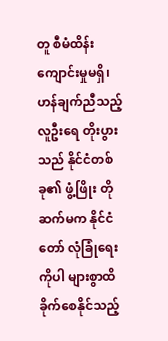တူ စီမံထိန်းကျောင်းမှုမရှိ၊ ဟန်ချက်ညီသည့် လူဦးရေ တိုးပွားသည် နိုင်ငံတစ်ခု၏ ဖွံ့ဖြိုး တိုဆက်မက နိုင်ငံတော် လုံခြုံရေးကိုပါ များစွာထိခိုက်စေနိုင်သည့်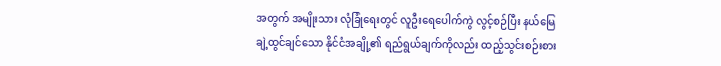အတွက် အမျိုးသား လုံခြုံရေးတွင် လူဦးရေပေါက်ကွဲ လွင့်စဉ်ပြီး နယ်မြေချဲ့ထွင်ချင်သော နိုင်ငံအချို့၏ ရည်ရွယ်ချက်ကိုလည်း ထည့်သွင်းစဉ်းစား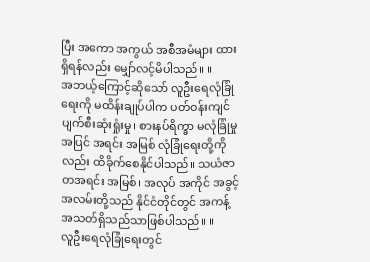ပြီး အကော အကွယ် အစီအမံများ ထားရှိရန်လည်း မျှော်လင့်မိပါသည်။ ။
အဘယ့်ကြောင့်ဆိုသော် လူဦးရေလုံခြုံရေးကို မထိန်းချုပ်ပါက ပတ်ဝန်းကျင်ပျက်စီးဆုံးရှုံးမှု၊ စားနပ်ရိက္ခာ မလုံခြုံမှုအပြင် အရင်း အမြစ် လုံခြုံရေးတို့ကိုလည်း ထိခိုက်စေနိုင်ပါသည်။ သယံဇာတအရင်း အမြစ်၊ အလုပ် အကိုင် အခွင့်အလမ်းတို့သည် နိုင်ငံတိုင်တွင် အကန့် အသတ်ရှိသည်သာဖြစ်ပါသည်။ ။
လူဦးရေလုံခြုံရေးတွင်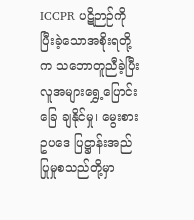ICCPR ပဋိဉာဉ်ကို ပြီးခဲ့သောအစိုးရတို့က သဘောတူညီခဲ့ပြီး လူအများရွှေ့ပြောင်းခြေ ချနိုင်မှု၊ မွေးစားဥပဒေ ပြဋ္ဌာန်းအည်ပြုမှုစသည်တို့မှာ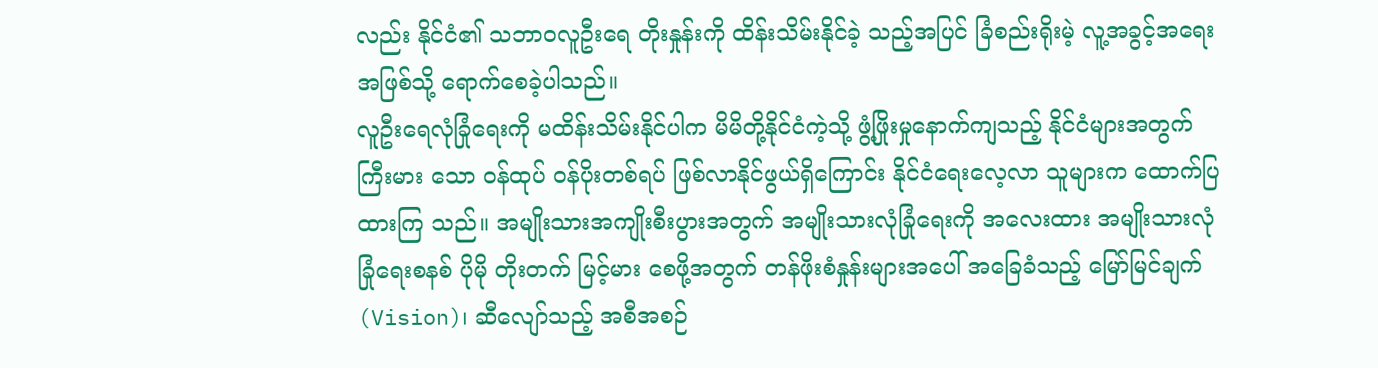လည်း နိုင်ငံ၏ သဘာဝလူဦးရေ တိုးနှုန်းကို ထိန်းသိမ်းနိုင်ခဲ့ သည့်အပြင် ခြံစည်းရိုးမဲ့ လူ့အခွင့်အရေး အဖြစ်သို့ ရောက်စေခဲ့ပါသည်။
လူဦးရေလုံခြုံရေးကို မထိန်းသိမ်းနိုင်ပါက မိမိတို့နိုင်ငံကဲ့သို့ ဖွံ့ဖြိုးမှုနောက်ကျသည့် နိုင်ငံများအတွက် ကြီးမား သော ဝန်ထုပ် ဝန်ပိုးတစ်ရပ် ဖြစ်လာနိုင်ဖွယ်ရှိကြောင်း နိုင်ငံရေးလေ့လာ သူများက ထောက်ပြ ထားကြ သည်။ အမျိုးသားအကျိုးစီးပွားအတွက် အမျိုးသားလုံခြုံရေးကို အလေးထား အမျိုးသားလုံခြုံရေးစနစ် ပိုမို တိုးတက် မြင့်မား စေဖို့အတွက် တန်ဖိုးစံနှုန်းများအပေါ် အခြေခံသည့် မြော်မြင်ချက် (Vision)၊ ဆီလျော်သည့် အစီအစဉ်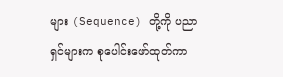များ (Sequence) တို့ကို ပညာရှင်များက စုပေါင်းဖော်ထုတ်ကာ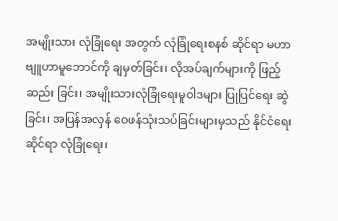အမျိုးသား လုံခြုံရေး အတွက် လုံခြုံရေးစနစ် ဆိုင်ရာ မဟာဗျူဟာမူဘောင်ကို ချမှတ်ခြင်း၊ လိုအပ်ချက်များကို ဖြည့်ဆည်း ခြင်း၊ အမျိုးသားလုံခြုံရေးမူဝါဒများ ပြုပြင်ရေး ဆွဲခြင်း၊ အပြန်အလှန် ဝေဖန်သုံးသပ်ခြင်းများမှသည် နိုင်ငံရေး ဆိုင်ရာ လုံခြုံရေး၊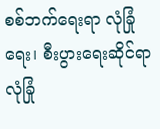စစ်ဘက်ရေးရာ လုံခြုံရေး၊ စီးပွားရေးဆိုင်ရာလုံခြုံ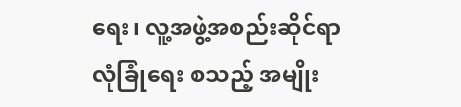ရေး၊ လူ့အဖွဲ့အစည်းဆိုင်ရာလုံခြုံရေး စသည့် အမျိုး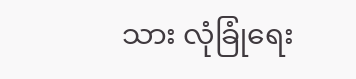သား လုံခြုံရေး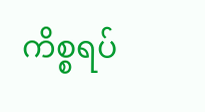ကိစ္စရပ်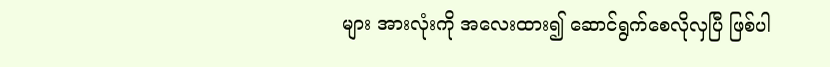များ အားလုံးကို အလေးထား၍ ဆောင်ရွက်စေလိုလှပြီ ဖြစ်ပါ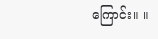ကြောင်း။ ။